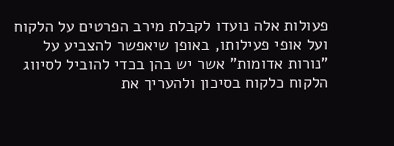פעולות אלה נועדו לקבלת מירב הפרטים על הלקוח ועל אופי פעילותו, באופן שיאפשר להצביע על "נורות אדומות" אשר יש בהן בכדי להוביל לסיווג הלקוח כלקוח בסיכון ולהעריך את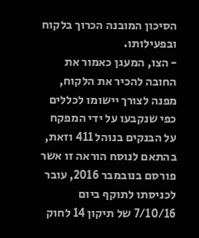הסיכון המובנה הכרוך בלקוח ובפעילותו.
- הצו, המעגן כאמור את החובה להכיר את הלקוח, מפנה לצורך יישומו לכללים כפי שנקבעו על ידי המפקח על הבנקים בנוהל 411 וזאת, בהתאם לנוסח הוראה זו אשר פורסם בנובמבר 2016, עובר לכניסתו לתוקף ביום 7/10/16 של תיקון 14 לחוק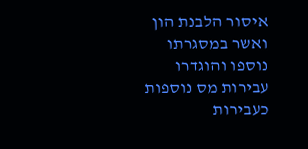איסור הלבנת הון ואשר במסגרתו נוספו והוגדרו עבירות מס נוספות כעבירות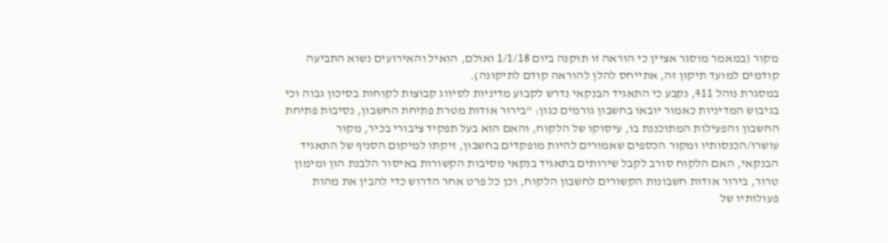מקור (במאמר מוסגר אציין כי הוראה זו תוקנה ביום 1/1/18 ואולם, הואיל והאירועים נשוא התביעה קודמים למועד תיקון זה, אתייחס להלן להוראה קודם לתיקונה).
במסגרת נוהל 411, נקבע כי התאגיד הבנקאי נדרש לקבוע מדיניות לסיווג קבוצות לקוחות בסיכון גבוה וכי בגיבוש המדיניות כאמור יובאו בחשבון גורמים כגון: "בירור אודות מטרת פתיחת החשבון, נסיבות פתיחת החשבון והפעילות המתוכננת בו, עיסוקו של הלקוח, והאם הוא בעל תפקיד ציבורי בכיר, מקור עושרו/הכנסותיו ומקור הכספים שאמורים להיות מופקדים בחשבון, זיקתו למיקום הסניף של התאגיד הבנקאי, האם הלקוח סורב לקבל שירותים בתאגיד בנקאי מסיבות הקשורות באיסור הלבנת הון ומימון טרור, בירור אודות חשבונות הקשורים לחשבון הלקוח, וכן כל פרט אחר הדרוש כדי להבין את מהות פעולותיו של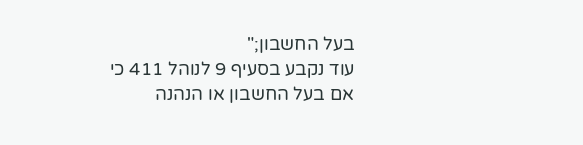בעל החשבון;"
עוד נקבע בסעיף 9 לנוהל 411 כי אם בעל החשבון או הנהנה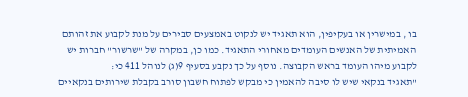בו , במישרין או בעקיפין, הוא תאגיד יש לנקוט באמצעים סבירים על מנת לקבוע את זהותם האמיתית של האנשים העומדים מאחורי התאגיד. כמו כן, במקרה של "שרשור" חברות יש לקבוע מיהו העומד בראש הקבוצה. נוסף על כך נקבע בסעיף 9(ג) לנוהל 411 כי:
"תאגיד בנקאי שיש לו סיבה להאמין כי מבקש לפתוח חשבון סורב בקבלת שירותים בנקאיים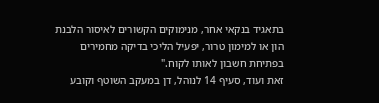בתאגיד בנקאי אחר, מנימוקים הקשורים לאיסור הלבנת הון או למימון טרור, יפעיל הליכי בדיקה מחמירים בפתיחת חשבון לאותו לקוח."
זאת ועוד, סעיף 14 לנוהל, דן במעקב השוטף וקובע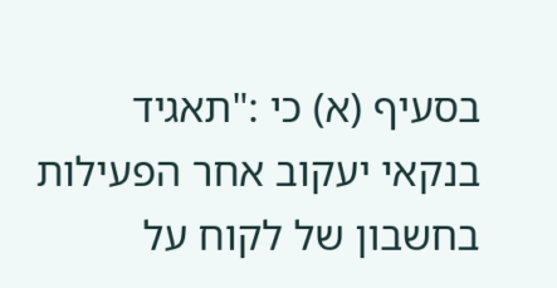בסעיף (א) כי :"תאגיד בנקאי יעקוב אחר הפעילות בחשבון של לקוח על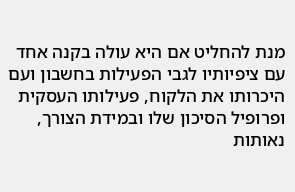מנת להחליט אם היא עולה בקנה אחד עם ציפיותיו לגבי הפעילות בחשבון ועם היכרותו את הלקוח, פעילותו העסקית ופרופיל הסיכון שלו ובמידת הצורך, נאותות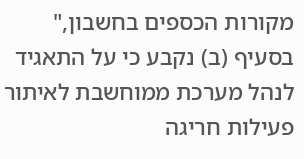מקורות הכספים בחשבון," בסעיף (ב) נקבע כי על התאגיד לנהל מערכת ממוחשבת לאיתור פעילות חריגה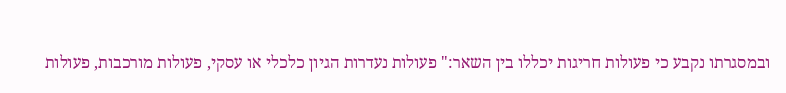ובמסגרתו נקבע כי פעולות חריגות יכללו בין השאר:" פעולות נעדרות הגיון כלכלי או עסקי, פעולות מורכבות, פעולות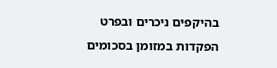בהיקפים ניכרים ובפרט הפקדות במזומן בסכומים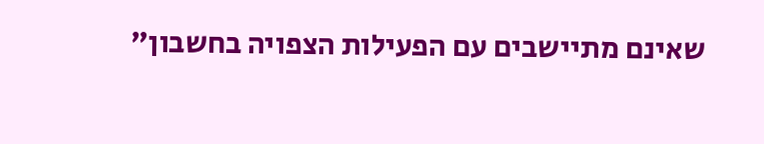שאינם מתיישבים עם הפעילות הצפויה בחשבון"